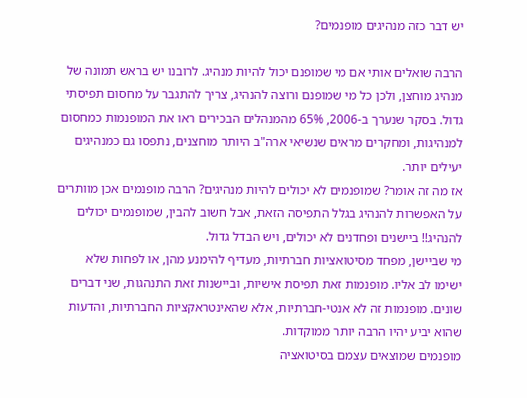יש דבר כזה מנהיגים מופנמים?

הרבה שואלים אותי אם מי שמופנם יכול להיות מנהיג. לרובנו יש בראש תמונה של מנהיג מוחצן, ולכן כל מי שמופנם ורוצה להנהיג, צריך להתגבר על מחסום תפיסתי גדול. בסקר שנערך ב-2006, 65% מהמנהלים הבכירים ראו את המופנמות כמחסום למנהיגות, ומחקרים מראים שנשיאי ארה"ב היותר מוחצנים, נתפסו גם כמנהיגים יעילים יותר.
אז מה זה אומר? שמופנמים לא יכולים להיות מנהיגים? הרבה מופנמים אכן מוותרים על האפשרות להנהיג בגלל התפיסה הזאת, אבל חשוב להבין, שמופנמים יכולים להנהיג!! ביישנים ופחדנים לא יכולים, ויש הבדל גדול.
מי שביישן, מפחד מסיטואציות חברתיות, מעדיף להימנע מהן, או לפחות שלא ישימו לב אליו. מופנמות זאת תפיסת אישיות, וביישנות זאת התנהגות, שני דברים שונים. מופנמות זה לא אנטי-חברתיות, אלא שהאינטראקציות החברתיות, והדעות שהוא יביע יהיו הרבה יותר ממוקדות.
מופנמים שמוצאים עצמם בסיטואציה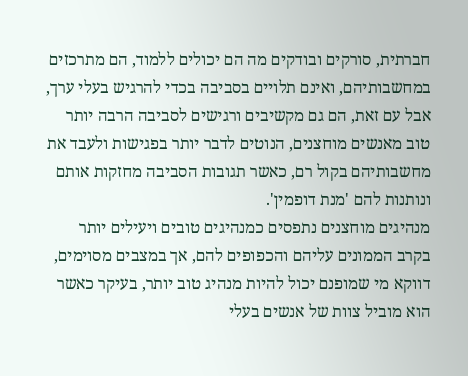חברתית, סורקים ובודקים מה הם יכולים ללמוד, הם מתרכזים במחשבותיהם, ואינם תלויים בסביבה בכדי להרגיש בעלי ערך, אבל עם זאת, הם גם מקשיבים ורגישים לסביבה הרבה יותר טוב מאנשים מוחצנים, הנוטים לדבר יותר בפגישות ולעבד את מחשבותיהם בקול רם, כאשר תגובות הסביבה מחזקות אותם ונותנות להם 'מנת דופמין'.
מנהיגים מוחצנים נתפסים כמנהיגים טובים ויעילים יותר בקרב הממונים עליהם והכפופים להם, אך במצבים מסוימים, דווקא מי שמופנם יכול להיות מנהיג טוב יותר, בעיקר כאשר הוא מוביל צוות של אנשים בעלי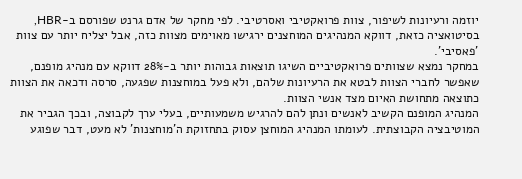יוזמה ורעיונות לשיפור, צוות פרואקטיבי ואסרטיבי. לפי מחקר של אדם גרנט שפורסם ב-HBR, בסיטואציה כזאת, דווקא המנהיגים המוחצנים ירגישו מאוימים מצוות כזה, אבל יצליח יותר עם צוות 'פאסיבי'.
במחקר נמצא שצוותים פרואקטיביים השיגו תוצאות גבוהות יותר ב-28% דווקא עם מנהיג מופנם, שאפשר לחברי הצוות לבטא את הרעיונות שלהם, ולא פעל במוחצנות שפגעה, סרסה ודכאה את הצוות כתוצאה מתחושת האיום מצד אנשי הצוות.
המנהיג המופנם הקשיב לאנשים ונתן להם להרגיש משמעותיים, בעלי ערך לקבוצה, ובכך הגביר את המוטיבציה הקבוצתית. לעומתו המנהיג המוחצן עסוק בתחזוקת ה'מוחצנות' לא מעט, דבר שפוגע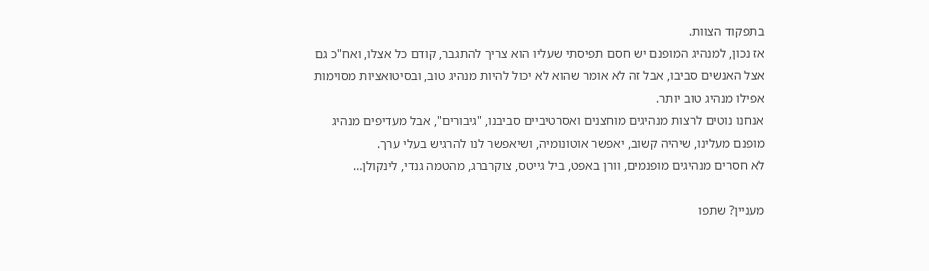בתפקוד הצוות.
אז נכון, למנהיג המופנם יש חסם תפיסתי שעליו הוא צריך להתגבר, קודם כל אצלו, ואח"כ גם אצל האנשים סביבו, אבל זה לא אומר שהוא לא יכול להיות מנהיג טוב, ובסיטואציות מסוימות אפילו מנהיג טוב יותר.
אנחנו נוטים לרצות מנהיגים מוחצנים ואסרטיביים סביבנו, "גיבורים", אבל מעדיפים מנהיג מופנם מעלינו, שיהיה קשוב, יאפשר אוטונומיה, ושיאפשר לנו להרגיש בעלי ערך.
לא חסרים מנהיגים מופנמים, וורן באפט, ביל גייטס, צוקרברג, מהטמה גנדי, לינקולן…

מעניין? שתפו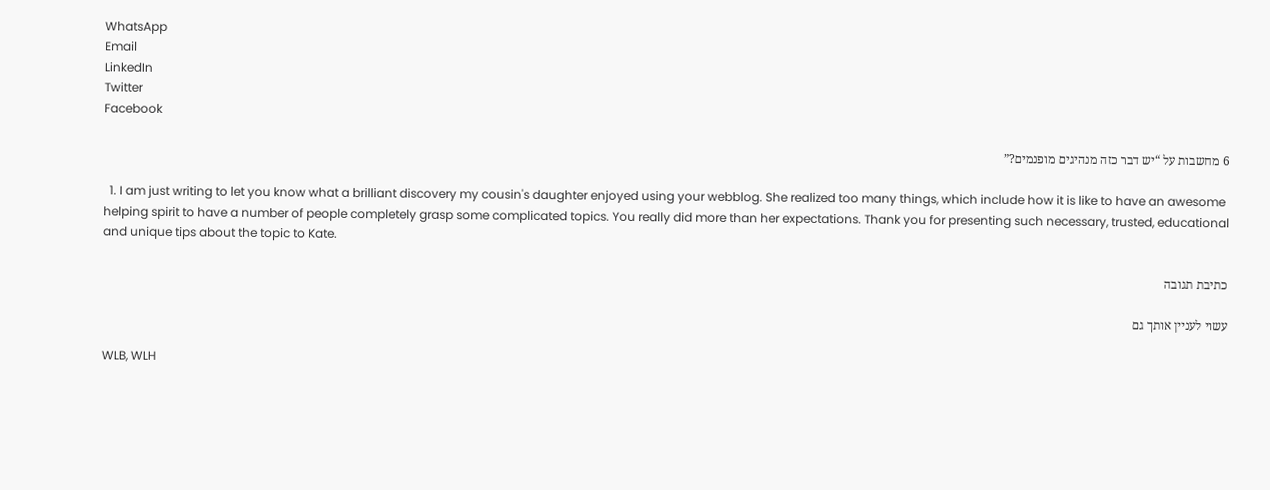WhatsApp
Email
LinkedIn
Twitter
Facebook

6 מחשבות על “יש דבר כזה מנהיגים מופנמים?”

  1. I am just writing to let you know what a brilliant discovery my cousin's daughter enjoyed using your webblog. She realized too many things, which include how it is like to have an awesome helping spirit to have a number of people completely grasp some complicated topics. You really did more than her expectations. Thank you for presenting such necessary, trusted, educational and unique tips about the topic to Kate.

כתיבת תגובה

עשוי לעניין אותך גם

WLB, WLH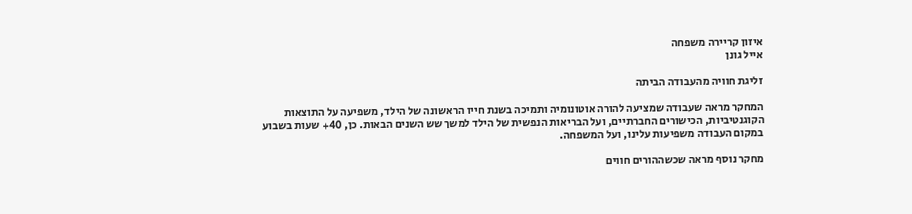איזון קריירה משפחה
אייל גונן

זליגת חוויה מהעבודה הביתה

המחקר מראה שעבודה שמציעה להורה אוטונומיה ותמיכה בשנת חייו הראשונה של הילד, משפיעה על התוצאות הקוגנטיביות, הכישורים החברתיים, ועל הבריאות הנפשית של הילד למשך שש השנים הבאות. כן, 40+ שעות בשבוע במקום העבודה משפיעות עלינו, ועל המשפחה.

מחקר נוסף מראה שכשההורים חווים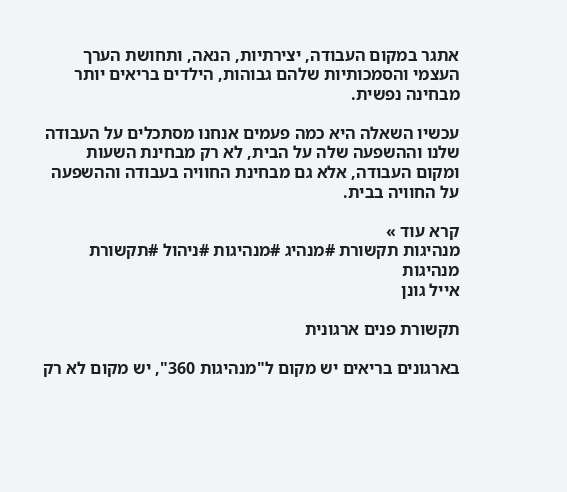אתגר במקום העבודה, יצירתיות, הנאה, ותחושת הערך העצמי והסמכותיות שלהם גבוהות, הילדים בריאים יותר מבחינה נפשית.

עכשיו השאלה היא כמה פעמים אנחנו מסתכלים על העבודה שלנו וההשפעה שלה על הבית, לא רק מבחינת השעות ומקום העבודה, אלא גם מבחינת החוויה בעבודה וההשפעה על החוויה בבית.

קרא עוד »
מנהיגות תקשורת #מנהיג #מנהיגות #ניהול #תקשורת
מנהיגות
אייל גונן

תקשורת פנים ארגונית

בארגונים בריאים יש מקום ל"מנהיגות 360", יש מקום לא רק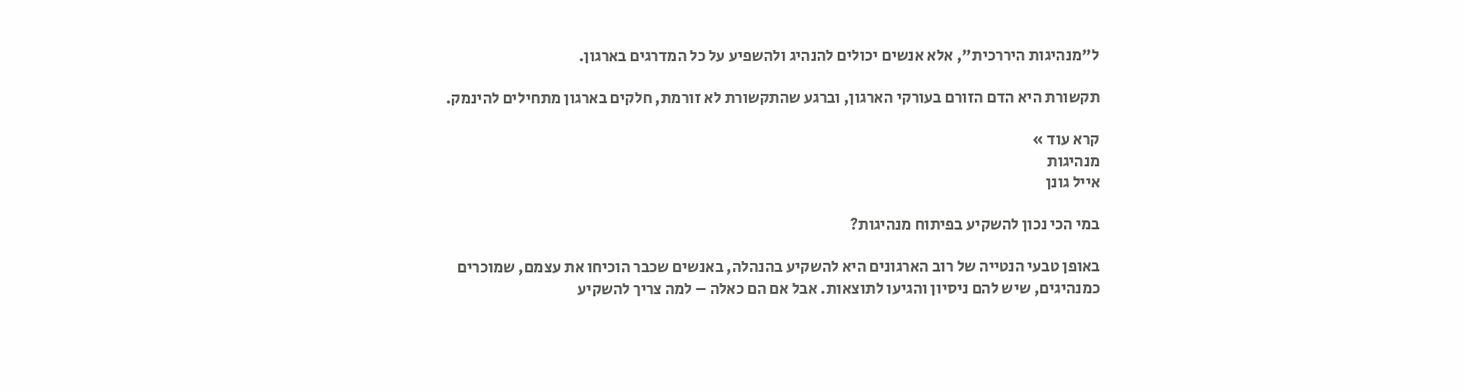ל"מנהיגות היררכית", אלא אנשים יכולים להנהיג ולהשפיע על כל המדרגים בארגון.

תקשורת היא הדם הזורם בעורקי הארגון, וברגע שהתקשורת לא זורמת, חלקים בארגון מתחילים להינמק.

קרא עוד »
מנהיגות
אייל גונן

במי הכי נכון להשקיע בפיתוח מנהיגות?

באופן טבעי הנטייה של רוב הארגונים היא להשקיע בהנהלה, באנשים שכבר הוכיחו את עצמם, שמוכרים כמנהיגים, שיש להם ניסיון והגיעו לתוצאות. אבל אם הם כאלה – למה צריך להשקיע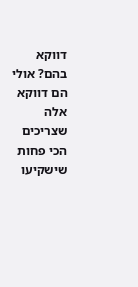דווקא בהם? אולי הם דווקא אלה שצריכים הכי פחות שישקיעו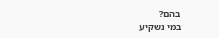בהם?
במי נשקיע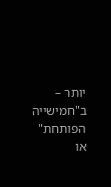יותר – ב"חמישייה הפותחת" או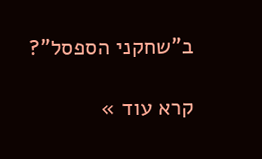ב"שחקני הספסל"?

קרא עוד »